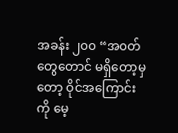အခန်း ၂၀၀ “အ၀တ်တွေတောင် မရှိတော့မှတော့ ဝိုင်အကြောင်းကို မေ့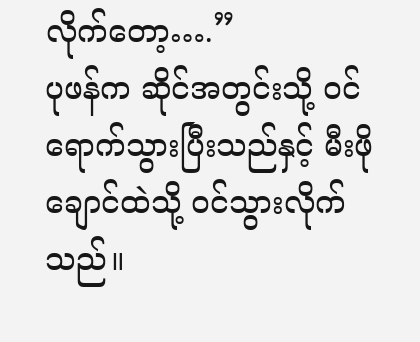လိုက်တော့….”
ပုဖန်က ဆိုင်အတွင်းသို့ ၀င်ရောက်သွားပြီးသည်နှင့် မီးဖိုချောင်ထဲသို့ ၀င်သွားလိုက်သည်။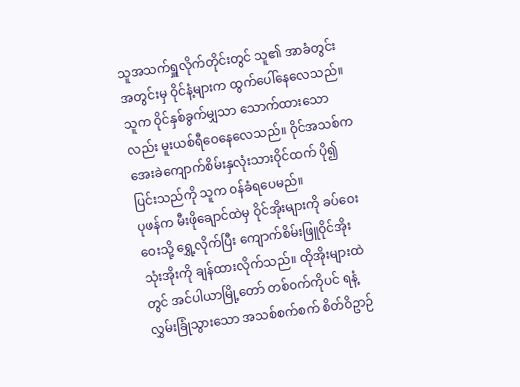သူအသက်ရှူလိုက်တိုင်းတွင် သူ၏ အာခံတွင်းအတွင်းမှ ဝိုင်နံ့များက ထွက်ပေါ်နေလေသည်။ သူက ဝိုင်နှစ်ခွက်မျှသာ သောက်ထားသောလည်း မူးယစ်ရီဝေနေလေသည်။ ဝိုင်အသစ်က အေးခဲကျောက်စိမ်းနှလုံးသားဝိုင်ထက် ပို၍ ပြင်းသည်ကို သူက ၀န်ခံရပေမည်။
ပုဖန်က မီးဖိုချောင်ထဲမှ ဝိုင်အိုးများကို ခပ်ဝေးဝေးသို့ ရွှေ့လိုက်ပြီး ကျောက်စိမ်းဖြူဝိုင်အိုး သုံးအိုးကို ချန်ထားလိုက်သည်။ ထိုအိုးများထဲတွင် အင်ပါယာမြို့တော် တစ်၀က်ကိုပင် ရနံ့လွှမ်းခြုံသွားသော အသစ်စက်စက် စိတ်ဝိဥာဉ်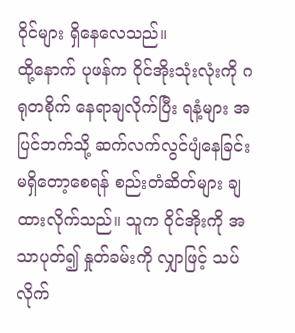၀ိုင်များ ရှိနေလေသည်။
ထို့နောက် ပုဖန်က ဝိုင်အိုးသုံးလုံးကို ဂရုတစိုက် နေရာချလိုက်ပြီး ရနံ့များ အပြင်ဘက်သို့ ဆက်လက်လွင်ပျံနေခြင်း မရှိတော့စေရန် စည်းတံဆိတ်များ ချထားလိုက်သည်။ သူက ဝိုင်အိုးကို အသာပုတ်၍ နှုတ်ခမ်းကို လျှာဖြင့် သပ်လိုက်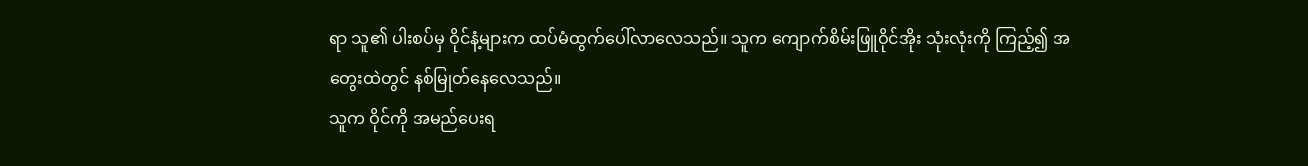ရာ သူ၏ ပါးစပ်မှ ဝိုင်နံ့များက ထပ်မံထွက်ပေါ်လာလေသည်။ သူက ကျောက်စိမ်းဖြူဝိုင်အိုး သုံးလုံးကို ကြည့်၍ အတွေးထဲတွင် နစ်မြုတ်နေလေသည်။
သူက ဝိုင်ကို အမည်ပေးရ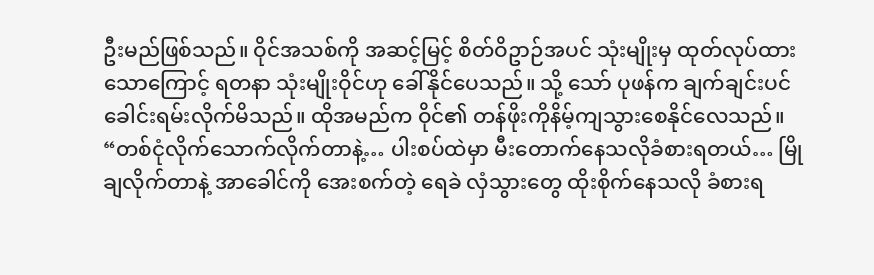ဦးမည်ဖြစ်သည်။ ဝိုင်အသစ်ကို အဆင့်မြင့် စိတ်ဝိဥာဉ်အပင် သုံးမျိုးမှ ထုတ်လုပ်ထားသောကြောင့် ရတနာ သုံးမျိုးဝိုင်ဟု ခေါ်နိုင်ပေသည်။ သို့ သော် ပုဖန်က ချက်ချင်းပင် ခေါင်းရမ်းလိုက်မိသည်။ ထိုအမည်က ဝိုင်၏ တန်ဖိုးကိုနိမ့်ကျသွားစေနိုင်လေသည်။
“တစ်ငုံလိုက်သောက်လိုက်တာနဲ့… ပါးစပ်ထဲမှာ မီးတောက်နေသလိုခံစားရတယ်… မြိုချလိုက်တာနဲ့ အာခေါင်ကို အေးစက်တဲ့ ရေခဲ လှံသွားတွေ ထိုးစိုက်နေသလို ခံစားရ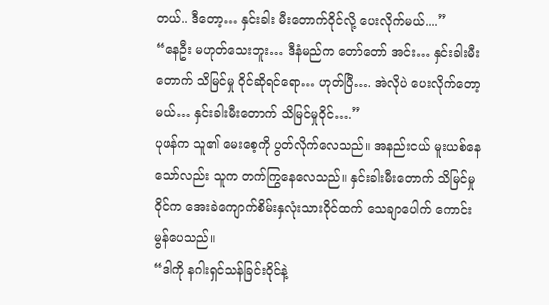တယ်.. ဒီတော့… နှင်းခါး မီးတောက်ဝိုင်လို့ ပေးလိုက်မယ်....”
“နေဦး မဟုတ်သေးဘူး… ဒီနံမည်က တော်တော် အင်း… နှင်းခါးမီးတောက် သိမြင်မှု ဝိုင်ဆိုရင်ရော… ဟုတ်ပြီ…. အဲလိုပဲ ပေးလိုက်တော့မယ်… နှင်းခါးမီးတောက် သိမြင်မှုဝိုင်….”
ပုဖန်က သူ၏ မေးစေ့ကို ပွတ်လိုက်လေသည်။ အနည်းငယ် မူးယစ်နေသော်လည်း သူက တက်ကြွနေလေသည်။ နှင်းခါးမီးတောက် သိမြင်မှုဝိုင်က အေးခဲကျောက်စိမ်းနှလုံးသားဝိုင်ထက် သေချာပေါက် ကောင်းမွန်ပေသည်။
“ဒါကို နဂါးရှင်သန်ခြင်းဝိုင်နဲ့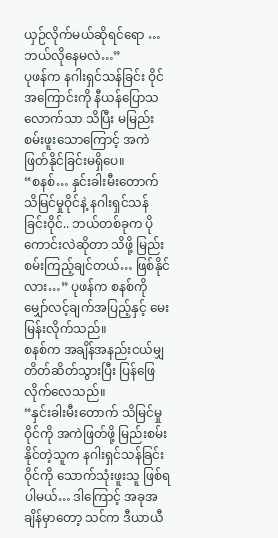ယှဉ်လိုက်မယ်ဆိုရင်ရော … ဘယ်လိုနေမလဲ…”
ပုဖန်က နဂါးရှင်သန်ခြင်း ဝိုင်အကြောင်းကို နီယန်ပြောသလောက်သာ သိပြီး မမြည်းစမ်းဖူးသောကြောင့် အကဲဖြတ်နိုင်ခြင်းမရှိပေ။
“စနစ်… နှင်းခါးမီးတောက် သိမြင်မှုဝိုင်နဲ့ နဂါးရှင်သန်ခြင်းဝိုင်.. ဘယ်တစ်ခုက ပိုကောင်းလဲဆိုတာ သိဖို့ မြည်းစမ်းကြည့်ချင်တယ်… ဖြစ်နိုင်လား…” ပုဖန်က စနစ်ကိုမျှော်လင့်ချက်အပြည့်နှင့် မေးမြန်းလိုက်သည်။
စနစ်က အချိန်အနည်းငယ်မျှ တိတ်ဆိတ်သွားပြီး ပြန်ဖြေလိုက်လေသည်။
“နှင်းခါးမီးတောက် သိမြင်မှုဝိုင်ကို အကဲဖြတ်ဖို့ မြည်းစမ်းနိုင်တဲ့သူက နဂါးရှင်သန်ခြင်းဝိုင်ကို သောက်သုံးဖူးသူ ဖြစ်ရပါမယ်… ဒါကြောင့် အခုအချိန်မှာတော့ သင်က ဒီယာယီ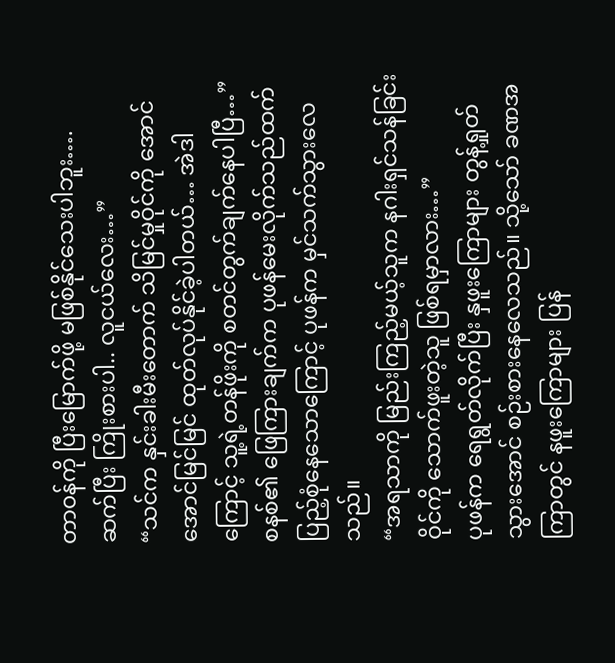တာ၀န်ကို ပြီးမြောက်ဖို့ မဖြစ်နိုင်သေးပါဘူး…. ဆက်ပြီး ကြိုးစားပါ.. လူငယ်လေး…”
“သင်က နှင်းခါးမီးတောက် သိမြင်မှုဝိုင်ကို အောင်အောင်မြင်မြင် ထုတ်လုပ်နိုင်ခဲ့ပါတယ်… အဲဒါကြောင့် သူ့ရဲ့တန်ဖိုးကို စတင်တွက်ချက်နေပါပြီ…”
စနစ်၏ ဖြေကြားချက်က ပုဖန်မေးလိုက်သည်ထက် ပြည့်စုံနေသောကြောင့် ပုဖန်က မှင်သက်သွားလေသည်။
“အရသာကို မြည်းကြည့်မယ့်သူက နဂါးရှင်သန်ခြင်းဝိုင်ကို သောက်ဖူးတဲ့သူ ဖြစ်ရမှာလား…”
ပုဖန်က ရေရွတ်လိုက်ပြီး နှဖူးကြောများ တွန့်ရှုတ်သွားအောင် စဉ်းစားနေလေသည်။ သို့သော် ခဏအကြာတွင် နဖူးကြောများ ပြန်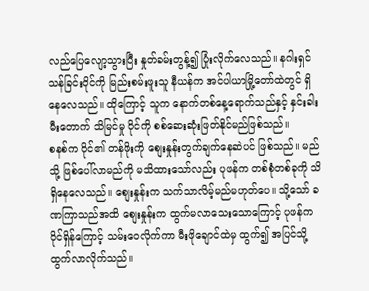လည်ပြေလျော့သွားပြီး နှုတ်ခမ်းတွန့်၍ ပြုံးလိုက်လေသည်။ နဂါးရှင်သန်ခြင်းဝိုင်ကို မြည်းစမ်းဖူးသူ နီယန်က အင်ပါယာမြို့တော်ထဲတွင် ရှိနေလေသည်။ ထိုကြောင့် သူက နောက်တစ်နေ့ရောက်သည်နှင့် နှင်းခါးမီးတောက် သိမြင်မှု ဝိုင်ကို စစ်ဆေးဆုံးဖြတ်နိုင်မည်ဖြစ်သည်။
စနစ်က ဝိုင်၏ တန်ဖိုးကို စျေးနှုန်းတွက်ချက်နေဆဲပင် ဖြစ်သည်။ မည်သို့ ဖြစ်ပေါ်လာမည်ကို မသိထားသော်လည်း ပုဖန်က တစ်စုံတစ်ခုကို သိရှိနေလေသည်။ စျေးနှုန်းက သက်သာလိမ့်မည်မဟုတ်ပေ။ သို့သော် ခဏကြာသည်အထိ စျေးနှုန်းက ထွက်မလာသေးသောကြောင့် ပုဖန်က ဝိုင်ရှိန်ကြောင့် သမ်းဝေလိုက်ကာ မီးဖိုချောင်ထဲမှ ထွက်၍ အပြင်သို့ ထွက်လာလိုက်သည်။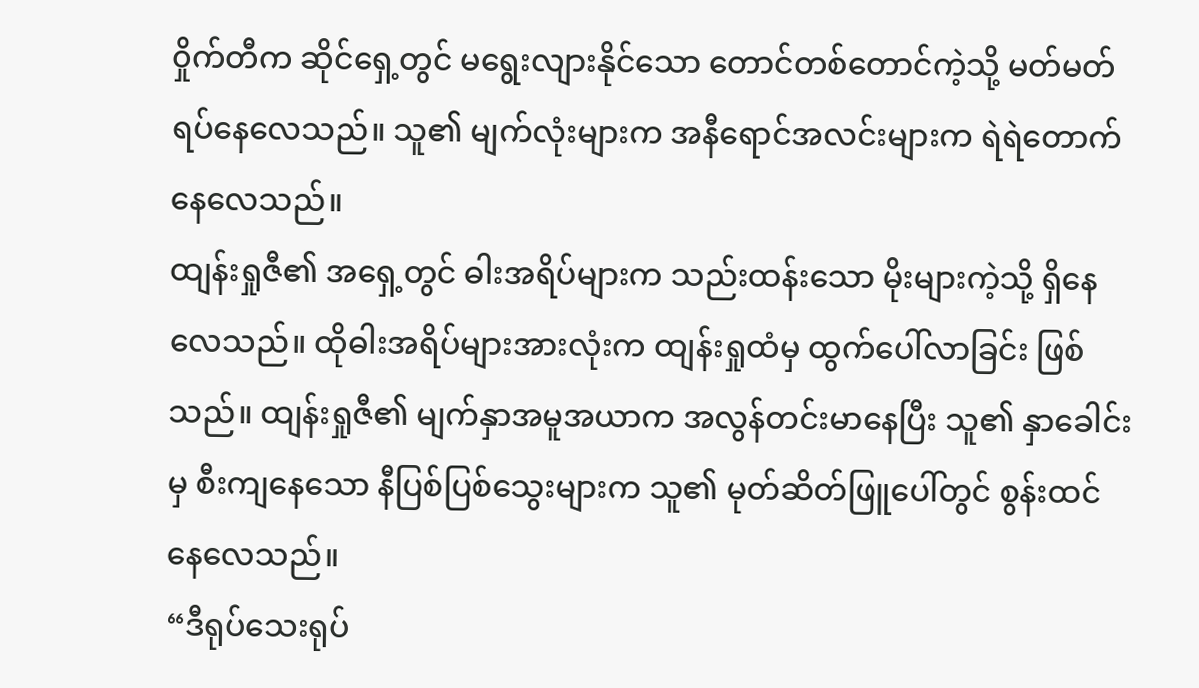၀ှိုက်တီက ဆိုင်ရှေ့တွင် မရွေးလျားနိုင်သော တောင်တစ်တောင်ကဲ့သို့ မတ်မတ်ရပ်နေလေသည်။ သူ၏ မျက်လုံးများက အနီရောင်အလင်းများက ရဲရဲတောက်နေလေသည်။
ထျန်းရှုဇီ၏ အရှေ့တွင် ဓါးအရိပ်များက သည်းထန်းသော မိုးများကဲ့သို့ ရှိနေလေသည်။ ထိုဓါးအရိပ်များအားလုံးက ထျန်းရှုထံမှ ထွက်ပေါ်လာခြင်း ဖြစ်သည်။ ထျန်းရှုဇီ၏ မျက်နှာအမူအယာက အလွန်တင်းမာနေပြီး သူ၏ နှာခေါင်းမှ စီးကျနေသော နီပြစ်ပြစ်သွေးများက သူ၏ မုတ်ဆိတ်ဖြူပေါ်တွင် စွန်းထင်နေလေသည်။
“ဒီရုပ်သေးရုပ်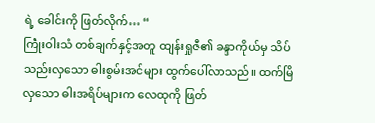ရဲ့ ခေါင်းကို ဖြတ်လိုက်… “
ကြုဲံးဝါးသံ တစ်ချက်နှင့်အတူ ထျန်းရှုဇီ၏ ခန္ဒာကိုယ်မှ သိပ်သည်းလှသော ဓါးစွမ်းအင်များ ထွက်ပေါ်လာသည်။ ထက်မြိလှသော ဓါးအရိပ်များက လေထုကို ဖြတ်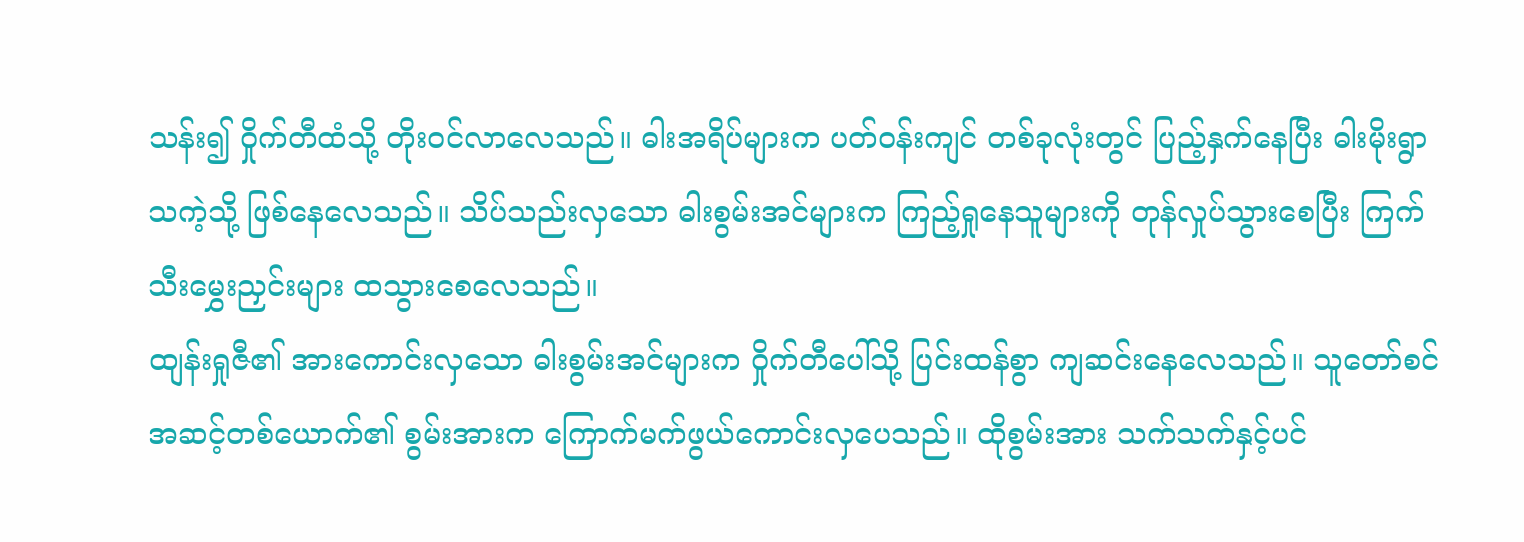သန်း၍ ဝှိုက်တီထံသို့ တိုး၀င်လာလေသည်။ ဓါးအရိပ်များက ပတ်၀န်းကျင် တစ်ခုလုံးတွင် ပြည့်နှက်နေပြီး ဓါးမိုးရွာသကဲ့သို့ ဖြစ်နေလေသည်။ သိပ်သည်းလှသော ဓါးစွမ်းအင်များက ကြည့်ရှုနေသူများကို တုန်လှုပ်သွားစေပြီး ကြက်သီးမွှေးညှင်းများ ထသွားစေလေသည်။
ထျန်းရှုဇီ၏ အားကောင်းလှသော ဓါးစွမ်းအင်များက ဝှိုက်တီပေါ်သို့ ပြင်းထန်စွာ ကျဆင်းနေလေသည်။ သူတော်စင်အဆင့်တစ်ယောက်၏ စွမ်းအားက ကြောက်မက်ဖွယ်ကောင်းလှပေသည်။ ထိုစွမ်းအား သက်သက်နှင့်ပင်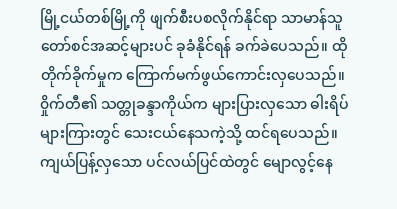မြို့ငယ်တစ်မြို့ကို ဖျက်စီးပစလိုက်နိုင်ရာ သာမာန်သူတော်စင်အဆင့်များပင် ခုခံနိုင်ရန် ခက်ခဲပေသည်။ ထိုတိုက်ခိုက်မှုက ကြောက်မက်ဖွယ်ကောင်းလှပေသည်။
၀ှိုက်တီ၏ သတ္တုခန္ဒာကိုယ်က များပြားလှသော ဓါးရိပ်များကြားတွင် သေးငယ်နေသကဲ့သို့ ထင်ရပေသည်။ ကျယ်ပြန့်လှသော ပင်လယ်ပြင်ထဲတွင် မျောလွင့်နေ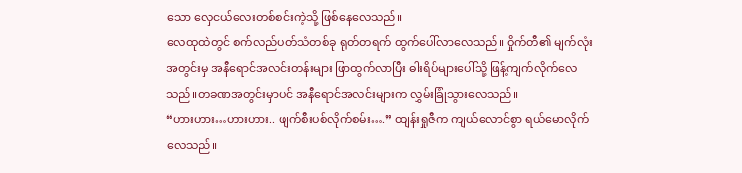သော လှေငယ်လေးတစ်စင်းကဲ့သို့ ဖြစ်နေလေသည်။
လေထုထဲတွင် စက်လည်ပတ်သံတစ်ခု ရုတ်တရက် ထွက်ပေါ်လာလေသည်။ ဝှိုက်တီ၏ မျက်လုံးအတွင်းမှ အနီရောင်အလင်းတန်းများ ဖြာထွက်လာပြီး ဓါးရိပ်များပေါ်သို့ ဖြန့်ကျက်လိုက်လေသည်။တခဏအတွင်းမှာပင် အနီရောင်အလင်းများက လွှမ်းခြုံသွားလေသည်။
“ဟားဟား…ဟားဟား.. ဖျက်စီးပစ်လိုက်စမ်း….” ထျန်းရှုဇီက ကျယ်လောင်စွာ ရယ်မောလိုက်လေသည်။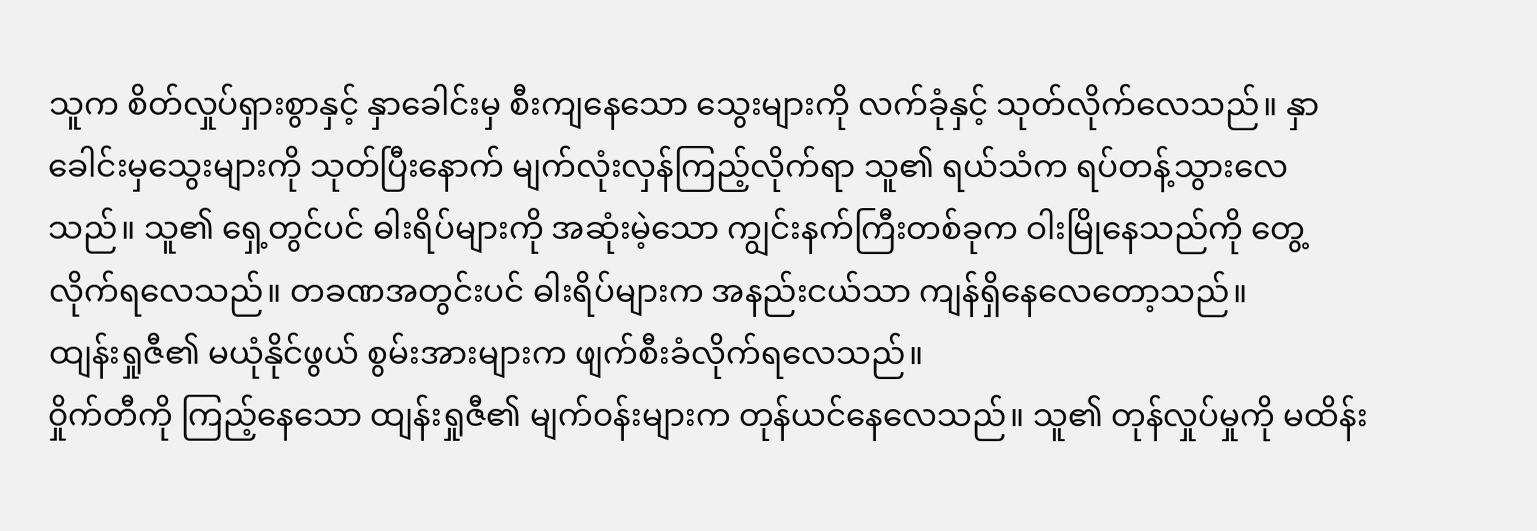သူက စိတ်လှုပ်ရှားစွာနှင့် နှာခေါင်းမှ စီးကျနေသော သွေးများကို လက်ခုံနှင့် သုတ်လိုက်လေသည်။ နှာခေါင်းမှသွေးများကို သုတ်ပြီးနောက် မျက်လုံးလှန်ကြည့်လိုက်ရာ သူ၏ ရယ်သံက ရပ်တန့်သွားလေသည်။ သူ၏ ရှေ့တွင်ပင် ဓါးရိပ်များကို အဆုံးမဲ့သော ကျွင်းနက်ကြီးတစ်ခုက ဝါးမြိုနေသည်ကို တွေ့လိုက်ရလေသည်။ တခဏအတွင်းပင် ဓါးရိပ်များက အနည်းငယ်သာ ကျန်ရှိနေလေတော့သည်။
ထျန်းရှုဇီ၏ မယုံနိုင်ဖွယ် စွမ်းအားများက ဖျက်စီးခံလိုက်ရလေသည်။
၀ှိုက်တီကို ကြည့်နေသော ထျန်းရှုဇီ၏ မျက်၀န်းများက တုန်ယင်နေလေသည်။ သူ၏ တုန်လှုပ်မှုကို မထိန်း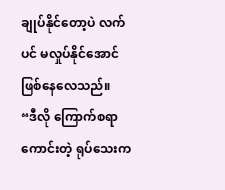ချုပ်နိုင်တော့ပဲ လက်ပင် မလှုပ်နိုင်အောင် ဖြစ်နေလေသည်။
“ဒီလို ကြောက်စရာကောင်းတဲ့ ရုပ်သေးက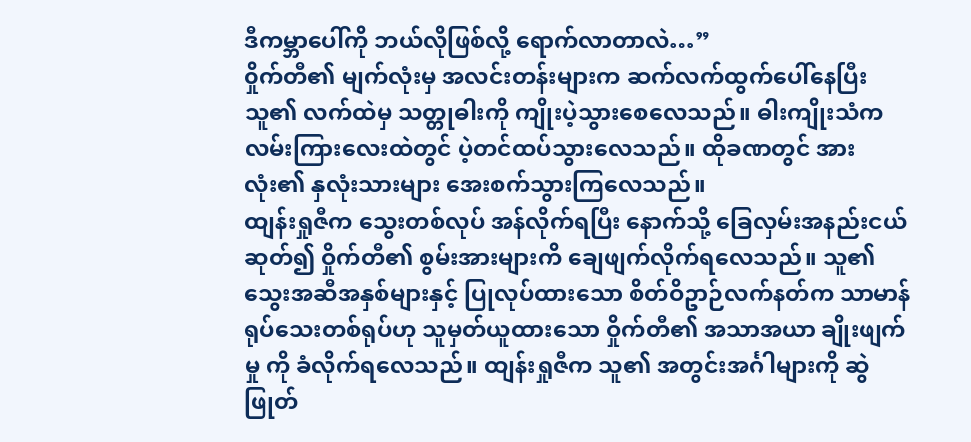ဒီကမ္ဘာပေါ်ကို ဘယ်လိုဖြစ်လို့ ရောက်လာတာလဲ…”
၀ှိုက်တီ၏ မျက်လုံးမှ အလင်းတန်းများက ဆက်လက်ထွက်ပေါ်နေပြီး သူ၏ လက်ထဲမှ သတ္တုဓါးကို ကျိုးပဲ့သွားစေလေသည်။ ဓါးကျိုးသံက လမ်းကြားလေးထဲတွင် ပဲ့တင်ထပ်သွားလေသည်။ ထိုခဏတွင် အားလုံး၏ နှလုံးသားများ အေးစက်သွားကြလေသည်။
ထျန်းရှုဇီက သွေးတစ်လုပ် အန်လိုက်ရပြီး နောက်သို့ ခြေလှမ်းအနည်းငယ် ဆုတ်၍ ဝှိုက်တီ၏ စွမ်းအားများကိ ချေဖျက်လိုက်ရလေသည်။ သူ၏ သွေးအဆီအနှစ်များနှင့် ပြုလုပ်ထားသော စိတ်ဝိဥာဉ်လက်နတ်က သာမာန်ရုပ်သေးတစ်ရုပ်ဟု သူမှတ်ယူထားသော ဝှိုက်တီ၏ အသာအယာ ချိုးဖျက်မှု ကို ခံလိုက်ရလေသည်။ ထျန်းရှုဇီက သူ၏ အတွင်းအင်္ဂါများကို ဆွဲဖြုတ်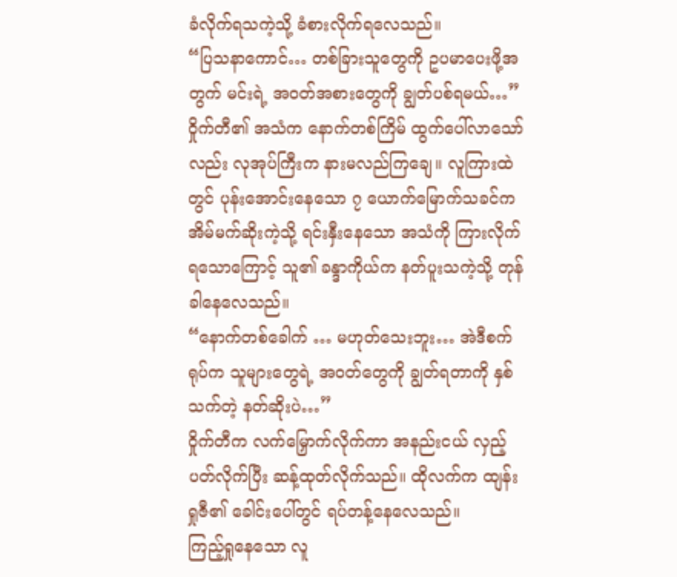ခံလိုက်ရသကဲ့သို့ ခံစားလိုက်ရလေသည်။
“ပြသနာကောင်… တစ်ခြားသူတွေကို ဥပမာပေးဖို့အတွက် မင်းရဲ့ အ၀တ်အစားတွေကို ချွတ်ပစ်ရမယ်…”
၀ှိုက်တီ၏ အသံက နောက်တစ်ကြိမ် ထွက်ပေါ်လာသော်လည်း လုအုပ်ကြီးက နားမလည်ကြချေ။ လူကြားထဲတွင် ပုန်းအောင်းနေသော ၇ ယောက်မြောက်သခင်က အိမ်မက်ဆိုးကဲ့သို့ ရင်းနှီးနေသော အသံကို ကြားလိုက်ရသောကြောင့် သူ၏ ခန္ဒာကိုယ်က နတ်ပူးသကဲ့သို့ တုန်ခါနေလေသည်။
“နောက်တစ်ခေါက် … မဟုတ်သေးဘူး… အဲဒီစက်ရုပ်က သူများတွေရဲ့ အ၀တ်တွေကို ချွတ်ရတာကို နှစ်သက်တဲ့ နတ်ဆိုးပဲ…”
၀ှိုက်တီက လက်မြှောက်လိုက်ကာ အနည်းငယ် လှည့်ပတ်လိုက်ပြီး ဆန့်ထုတ်လိုက်သည်။ ထိုလက်က ထျန်းရှုဇီ၏ ခေါင်းပေါ်တွင် ရပ်တန့်နေလေသည်။
ကြည့်ရှုနေသော လူ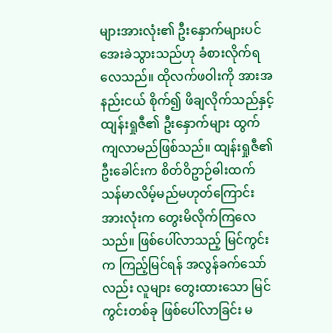များအားလုံး၏ ဦးနှောက်များပင် အေးခဲသွားသည်ဟု ခံစားလိုက်ရလေသည်။ ထိုလက်ဖဝါးကို အားအနည်းငယ် စိုက်၍ ဖိချလိုက်သည်နှင့် ထျန်းရှုဇီ၏ ဦးနှောက်များ ထွက်ကျလာမည်ဖြစ်သည်။ ထျန်းရှုဇီ၏ ဦးခေါင်းက စိတ်ဝိဥာဉ်ဓါးထက် သန်မာလိမ့်မည်မဟုတ်ကြောင်း အားလုံးက တွေးမိလိုက်ကြလေသည်။ ဖြစ်ပေါ်လာသည့် မြင်ကွင်းက ကြည့်မြင်ရန် အလွန်ခက်သော်လည်း လူများ တွေးထားသော မြင်ကွင်းတစ်ခု ဖြစ်ပေါ်လာခြင်း မ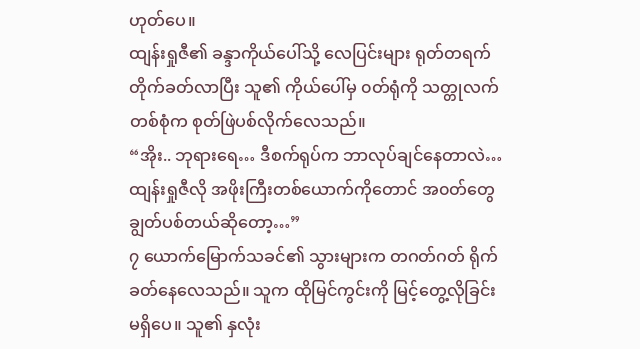ဟုတ်ပေ။
ထျန်းရှုဇီ၏ ခန္ဒာကိုယ်ပေါ်သို့ လေပြင်းများ ရုတ်တရက် တိုက်ခတ်လာပြီး သူ၏ ကိုယ်ပေါ်မှ ၀တ်ရုံကို သတ္တုလက်တစ်စုံက စုတ်ဖြဲပစ်လိုက်လေသည်။
“အိုး.. ဘုရားရေ… ဒီစက်ရုပ်က ဘာလုပ်ချင်နေတာလဲ… ထျန်းရှုဇီလို အဖိုးကြီးတစ်ယောက်ကိုတောင် အ၀တ်တွေ ချွတ်ပစ်တယ်ဆိုတော့…”
၇ ယောက်မြောက်သခင်၏ သွားများက တဂတ်ဂတ် ရိုက်ခတ်နေလေသည်။ သူက ထိုမြင်ကွင်းကို မြင့်တွေ့လိုခြင်းမရှိပေ။ သူ၏ နှလုံး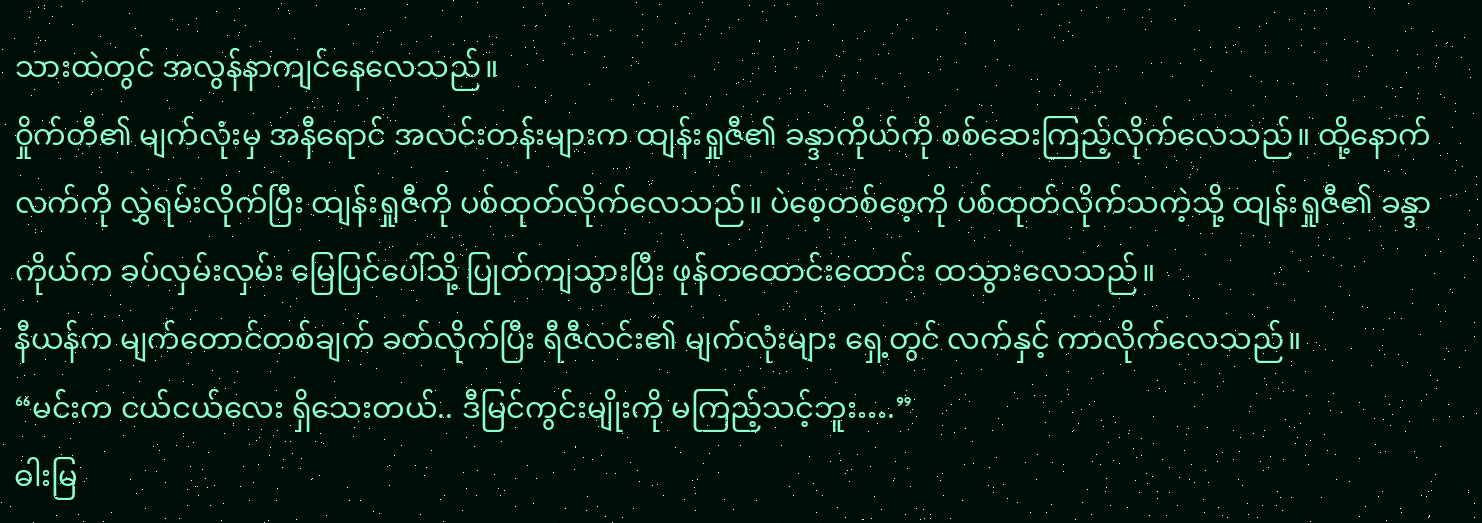သားထဲတွင် အလွန်နာကျင်နေလေသည်။
၀ှိုက်တီ၏ မျက်လုံးမှ အနီရောင် အလင်းတန်းများက ထျန်းရှုဇီ၏ ခန္ဒာကိုယ်ကို စစ်ဆေးကြည့်လိုက်လေသည်။ ထို့နောက် လက်ကို လွှဲရမ်းလိုက်ပြီး ထျန်းရှုဇီကို ပစ်ထုတ်လိုက်လေသည်။ ပဲစေ့တစ်စေ့ကို ပစ်ထုတ်လိုက်သကဲ့သို့ ထျန်းရှုဇီ၏ ခန္ဒာကိုယ်က ခပ်လှမ်းလှမ်း မြေပြင်ပေါ်သို့ ပြုတ်ကျသွားပြီး ဖုန်တထောင်းထောင်း ထသွားလေသည်။
နီယန်က မျက်တောင်တစ်ချက် ခတ်လိုက်ပြီး ရီဇီလင်း၏ မျက်လုံးများ ရှေ့တွင် လက်နှင့် ကာလိုက်လေသည်။
“မင်းက ငယ်ငယ်လေး ရှိသေးတယ်.. ဒီမြင်ကွင်းမျိုးကို မကြည့်သင့်ဘူး….”
ဓါးမြ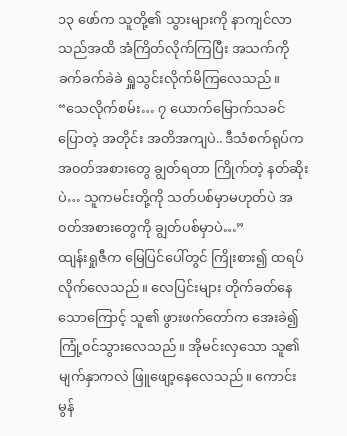၁၃ ဖော်က သူတို့၏ သွားများကို နာကျင်လာသည်အထိ အံကြိတ်လိုက်ကြပြီး အသက်ကို ခက်ခက်ခဲခဲ ရှူသွင်းလိုက်မိကြလေသည်။
“သေလိုက်စမ်း… ၇ ယောက်မြောက်သခင်ပြောတဲ့ အတိုင်း အတိအကျပဲ.. ဒီသံစက်ရုပ်က အ၀တ်အစားတွေ ချွတ်ရတာ ကြိုက်တဲ့ နတ်ဆိုးပဲ… သူကမင်းတို့ကို သတ်ပစ်မှာမဟုတ်ပဲ အ၀တ်အစားတွေကို ချွတ်ပစ်မှာပဲ…”
ထျန်းရှုဇီက မြေပြင်ပေါ်တွင် ကြိုးစား၍ ထရပ်လိုက်လေသည်။ လေပြင်းများ တိုက်ခတ်နေသောကြောင့် သူ၏ ဖွားဖက်တော်က အေးခဲ၍ ကြုံ့၀င်သွားလေသည်။ အိုမင်းလှသော သူ၏ မျက်နှာကလဲ ဖြူဖျော့နေလေသည်။ ကောင်းမွန်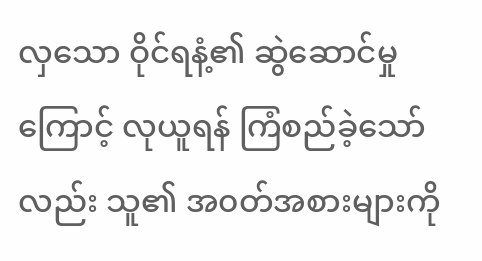လှသော ဝိုင်ရနံ့၏ ဆွဲဆောင်မှုကြောင့် လုယူရန် ကြံစည်ခဲ့သော်လည်း သူ၏ အ၀တ်အစားများကို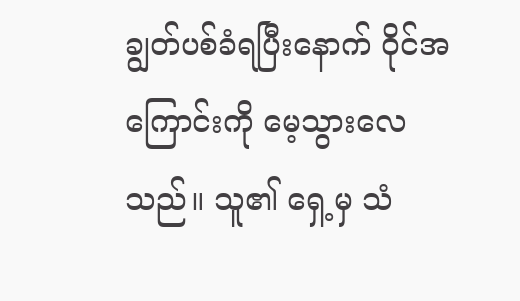ချွတ်ပစ်ခံရပြီးနောက် ဝိုင်အကြောင်းကို မေ့သွားလေသည်။ သူ၏ ရှေ့မှ သံ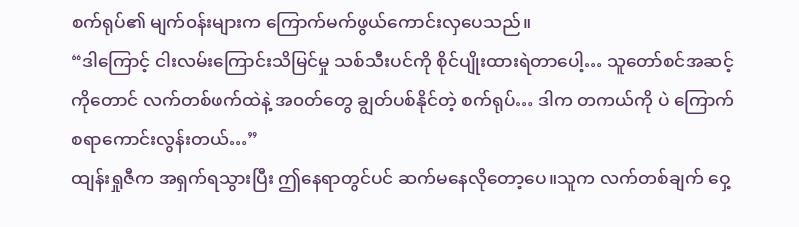စက်ရုပ်၏ မျက်၀န်းများက ကြောက်မက်ဖွယ်ကောင်းလှပေသည်။
“ဒါကြောင့် ငါးလမ်းကြောင်းသိမြင်မှု သစ်သီးပင်ကို စိုင်ပျိုးထားရဲတာပေါ့… သူတော်စင်အဆင့်ကိုတောင် လက်တစ်ဖက်ထဲနဲ့ အ၀တ်တွေ ချွတ်ပစ်နိုင်တဲ့ စက်ရုပ်… ဒါက တကယ်ကို ပဲ ကြောက်စရာကောင်းလွန်းတယ်…”
ထျန်းရှုဇီက အရှက်ရသွားပြီး ဤနေရာတွင်ပင် ဆက်မနေလိုတော့ပေ။သူက လက်တစ်ချက် ဝှေ့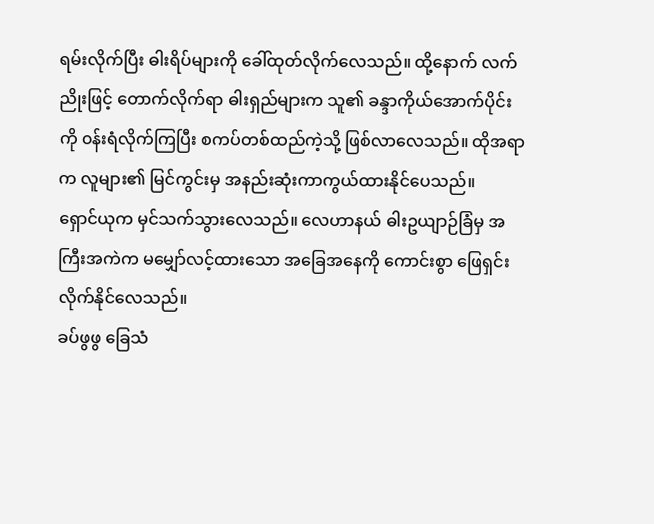ရမ်းလိုက်ပြီး ဓါးရိပ်များကို ခေါ်ထုတ်လိုက်လေသည်။ ထို့နောက် လက်ညိုးဖြင့် တောက်လိုက်ရာ ဓါးရှည်များက သူ၏ ခန္ဒာကိုယ်အောက်ပိုင်းကို ၀န်းရံလိုက်ကြပြီး စကပ်တစ်ထည်ကဲ့သို့ ဖြစ်လာလေသည်။ ထိုအရာက လူများ၏ မြင်ကွင်းမှ အနည်းဆုံးကာကွယ်ထားနိုင်ပေသည်။
ရှောင်ယုက မှင်သက်သွားလေသည်။ လေဟာနယ် ဓါးဥယျာဉ်ခြံမှ အကြီးအကဲက မမျှော်လင့်ထားသော အခြေအနေကို ကောင်းစွာ ဖြေရှင်းလိုက်နိုင်လေသည်။
ခပ်ဖွဖွ ခြေသံ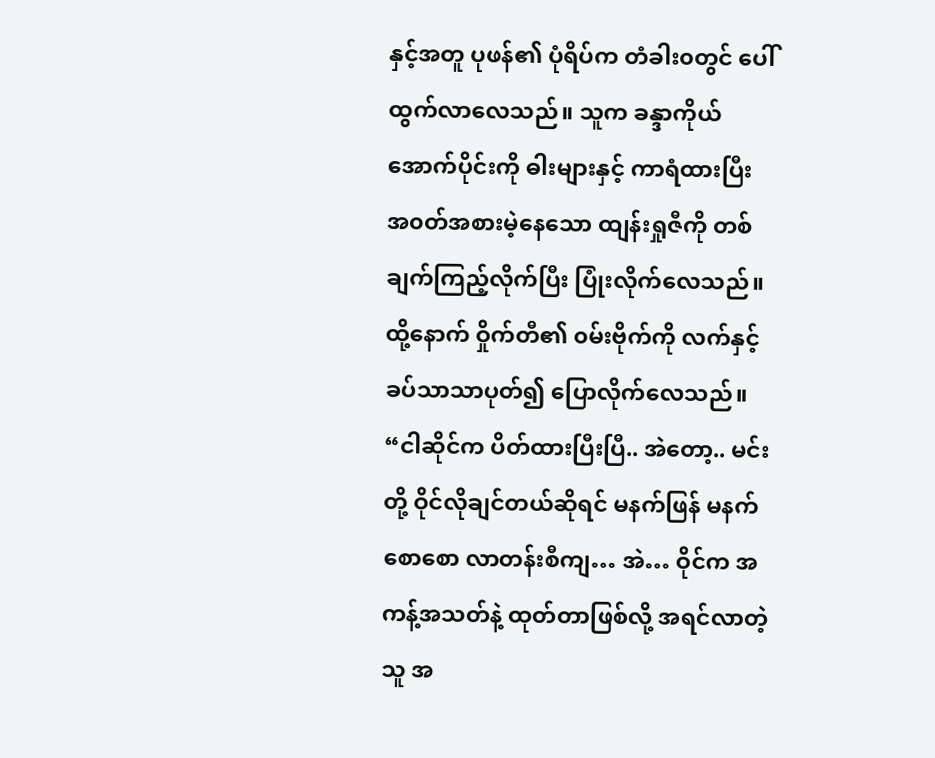နှင့်အတူ ပုဖန်၏ ပုံရိပ်က တံခါး၀တွင် ပေါ်ထွက်လာလေသည်။ သူက ခန္ဒာကိုယ်အောက်ပိုင်းကို ဓါးများနှင့် ကာရံထားပြီး အ၀တ်အစားမဲ့နေသော ထျန်းရှုဇီကို တစ်ချက်ကြည့်လိုက်ပြီး ပြုံးလိုက်လေသည်။ ထို့နောက် ဝှိုက်တီ၏ ၀မ်းဗိုက်ကို လက်နှင့် ခပ်သာသာပုတ်၍ ပြောလိုက်လေသည်။
“ငါဆိုင်က ပိတ်ထားပြီးပြီ.. အဲတော့.. မင်းတို့ ဝိုင်လိုချင်တယ်ဆိုရင် မနက်ဖြန် မနက်စောစော လာတန်းစီကျ… အဲ… ဝိုင်က အကန့်အသတ်နဲ့ ထုတ်တာဖြစ်လို့ အရင်လာတဲ့သူ အ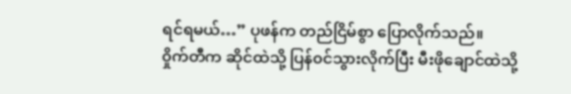ရင်ရမယ်…” ပုဖန်က တည်ငြိမ်စွာ ပြောလိုက်သည်။
၀ှိုက်တီက ဆိုင်ထဲသို့ ပြန်၀င်သွားလိုက်ပြီး မီးဖိုချောင်ထဲသို့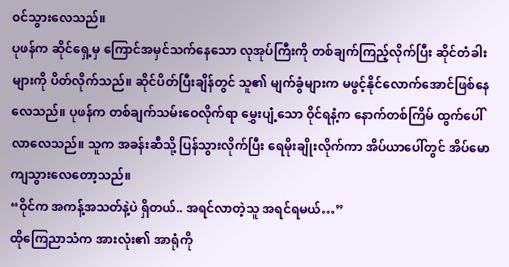၀င်သွားလေသည်။
ပုဖန်က ဆိုင်ရှေ့မှ ကြောင်အမှင်သက်နေသော လုအုပ်ကြီးကို တစ်ချက်ကြည့်လိုက်ပြီး ဆိုင်တံခါးများကို ပိတ်လိုက်သည်။ ဆိုင်ပိတ်ပြီးချိန်တွင် သူ၏ မျက်ခွံများက မဖွင့်နိုင်လောက်အောင်ဖြစ်နေလေသည်။ ပုဖန်က တစ်ချက်သမ်းဝေလိုက်ရာ မွှေးပျံ့သော ဝိုင်ရနံ့က နောက်တစ်ကြိမ် ထွက်ပေါ်လာလေသည်။ သူက အခန်းဆီသို့ ပြန်သွားလိုက်ပြီး ရေမိုးချိုးလိုက်ကာ အိပ်ယာပေါ်တွင် အိပ်မောကျသွားလေတော့သည်။
“ဝိုင်က အကန့်အသတ်နဲ့ပဲ ရှိတယ်.. အရင်လာတဲ့သူ အရင်ရမယ်…”
ထိုကြေညာသံက အားလုံး၏ အာရုံကို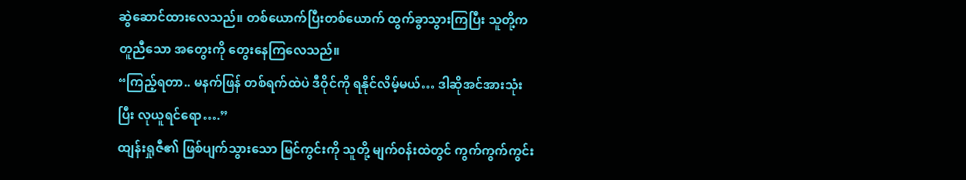ဆွဲဆောင်ထားလေသည်။ တစ်ယောက်ပြီးတစ်ယောက် ထွက်ခွာသွားကြပြီး သူတို့က တူညီသော အတွေးကို တွေးနေကြလေသည်။
“ကြည့်ရတာ.. မနက်ဖြန် တစ်ရက်ထဲပဲ ဒီဝိုင်ကို ရနိုင်လိမ့်မယ်… ဒါဆိုအင်အားသုံးပြီး လုယူရင်ရော….”
ထျန်းရှုဇီ၏ ဖြစ်ပျက်သွားသော မြင်ကွင်းကို သူတို့ မျက်၀န်းထဲတွင် ကွက်ကွက်ကွင်း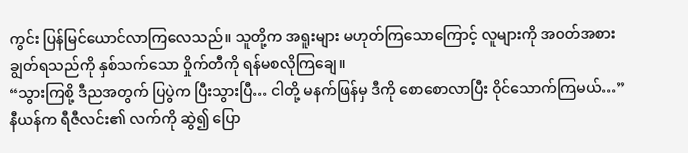ကွင်း ပြန်မြင်ယောင်လာကြလေသည်။ သူတို့က အရူးများ မဟုတ်ကြသောကြောင့် လူများကို အ၀တ်အစားချွတ်ရသည်ကို နှစ်သက်သော ဝှိုက်တီကို ရန်မစလိုကြချေ။
“သွားကြစို့ ဒီညအတွက် ပြပွဲက ပြီးသွားပြီ… ငါတို့ မနက်ဖြန်မှ ဒီကို စောစောလာပြီး ဝိုင်သောက်ကြမယ်…”
နီယန်က ရီဇီလင်း၏ လက်ကို ဆွဲ၍ ပြော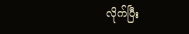လိုက်ပြီး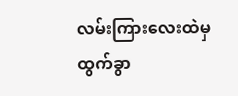လမ်းကြားလေးထဲမှ ထွက်ခွာ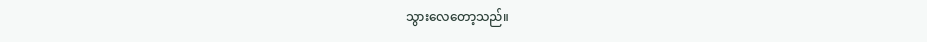သွားလေတော့သည်။